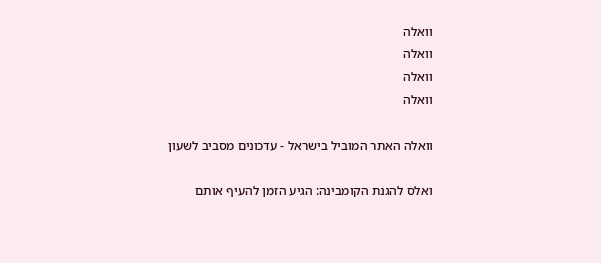וואלה
וואלה
וואלה
וואלה

וואלה האתר המוביל בישראל - עדכונים מסביב לשעון

ואלס להגנת הקומבינה: הגיע הזמן להעיף אותם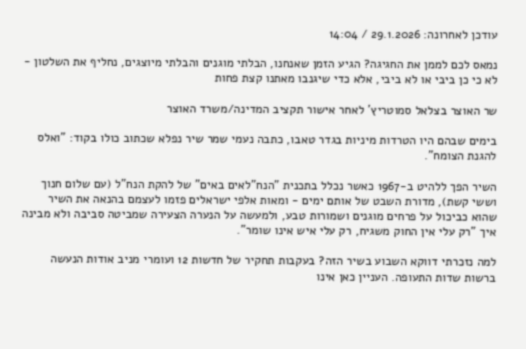עודכן לאחרונה: 29.1.2026 / 14:04

נמאס לכם לממן את החגיגה? הגיע הזמן שאנחנו, הבלתי מוגנים והבלתי מיוצגים, נחליף את השלטון - לא כי כן ביבי או לא ביבי, אלא כדי שיגנבו מאתנו קצת פחות

שר האוצר בצלאל סמוטריץ' לאחר אישור תקציב המדינה/משרד האוצר

בימים שבהם היו הטרדות מיניות בגדר טאבו, כתבה נעמי שמר שיר נפלא שכתוב כולו בקוד: "ואלס להגנת הצומח".

השיר הפך ללהיט ב-1967 כאשר נכלל בתכנית "הנח"לאים באים" של להקת הנח"ל (עם שלום חנוך וששי קשת), מדורת השבט של אותם ימים - ומאות אלפי ישראלים פזמו לעצמם בהנאה את השיר שהוא כביכול על פרחים מוגנים ושמורות טבע, ולמעשה על הנערה הצעירה שמביטה סביבה ולא מבינה איך "רק עלי אין החוק משגיח, רק עלי איש אינו שומר".

למה נזכרתי דווקא השבוע בשיר הזה? בעקבות תחקיר של חדשות 12 ועומרי מניב אודות הנעשה ברשות שדות התעופה. העניין כאן אינו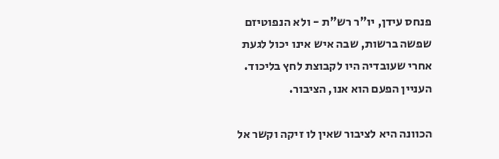פנחס עידן, יו"ר רש"ת - ולא הנפוטיזם שפשה ברשות, שבה איש אינו יכול לגעת אחרי שעובדיה היו לקבוצת לחץ בליכוד. העניין הפעם הוא אנו, הציבור.

הכוונה היא לציבור שאין לו זיקה וקשר אל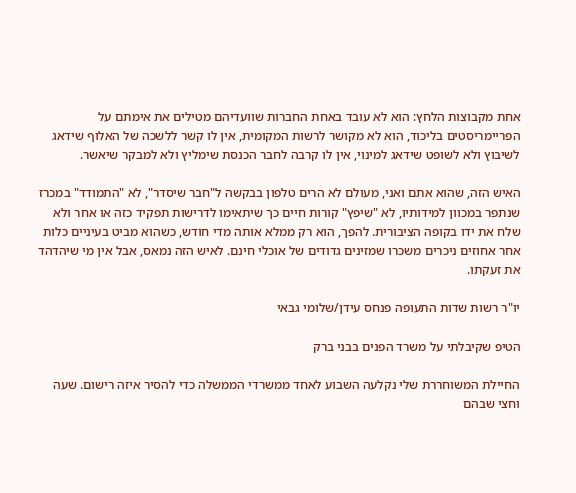אחת מקבוצות הלחץ: הוא לא עובד באחת החברות שוועדיהם מטילים את אימתם על הפריימריסטים בליכוד, הוא לא מקושר לרשות המקומית, אין לו קשר ללשכה של האלוף שידאג לשיבוץ ולא לשופט שידאג למינוי, אין לו קרבה לחבר הכנסת שימליץ ולא למבקר שיאשר.

האיש הזה, שהוא אתם ואני, מעולם לא הרים טלפון בבקשה ל"חבר שיסדר", לא "התמודד" במכרז שנתפר במכוון למידותיו, לא "שיפץ" קורות חיים כך שיתאימו לדרישות תפקיד כזה או אחר ולא שלח את ידו בקופה הציבורית. להפך, הוא רק ממלא אותה מדי חודש, כשהוא מביט בעיניים כלות אחר אחוזים ניכרים משכרו שמזינים גדודים של אוכלי חינם. לאיש הזה נמאס, אבל אין מי שיהדהד את זעקתו.

יו"ר רשות שדות התעופה פנחס עידן/שלומי גבאי

הטיפ שקיבלתי על משרד הפנים בבני ברק

החיילת המשוחררת שלי נקלעה השבוע לאחד ממשרדי הממשלה כדי להסיר איזה רישום. שעה וחצי שבהם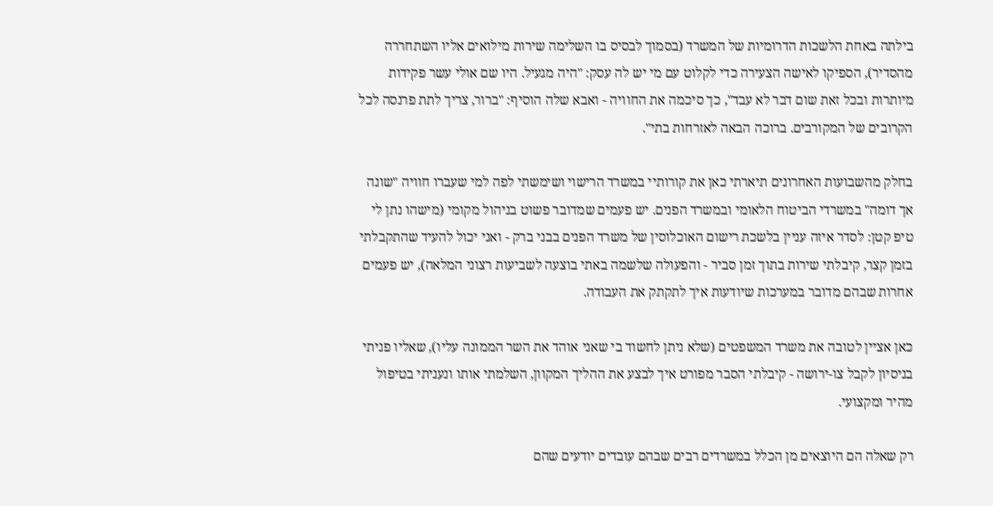בילתה באחת הלשכות הדרומיות של המשרד (בסמוך לבסיס בו השלימה שירות מילואים אליו השתחררה מהסדיר), הספיקו לאישה הצעירה כדי לקלוט עם מי יש לה עסק: "היה מגעיל. היו שם אולי עשר פקידות מיותרות ובכל זאת שום דבר לא עבד", כך סיכמה את החוויה - ואבא שלה הוסיף: "ברור, צריך לתת פרנסה לכל הקרובים של המקורבים. ברוכה הבאה לאזרחות בתי".

בחלק מהשבועות האחרונים תיארתי כאן את קורותיי במשרד הרישוי ושימשתי לפה למי שעברו חוויה "שונה אך דומה" במשרדי הביטוח הלאומי ובמשרד הפנים. יש פעמים שמדובר פשוט בניהול מקומי (מישהו נתן לי טיפ קטן: לסדר איזה עניין בלשכת רישום האוכלוסין של משרד הפנים בבני ברק - ואני יכול להעיד שהתקבלתי בזמן קצר, קיבלתי שירות בתוך זמן סביר - והפעולה שלשמה באתי בוצעה לשביעות רצוני המלאה), יש פעמים אחרות שבהם מדובר במערכות שיודעות איך לתקתק את העבודה.

כאן אציין לטובה את משרד המשפטים (שלא ניתן לחשוד בי שאני אוהד את השר הממונה עליו), שאליו פניתי בניסיון לקבל צו-ירושה - קיבלתי הסבר מפורט איך לבצע את ההליך המקוון, השלמתי אותו ונעניתי בטיפול מהיר ומקצועי.

רק שאלה הם היוצאים מן הכלל במשרדים רבים שבהם עובדים יודעים שהם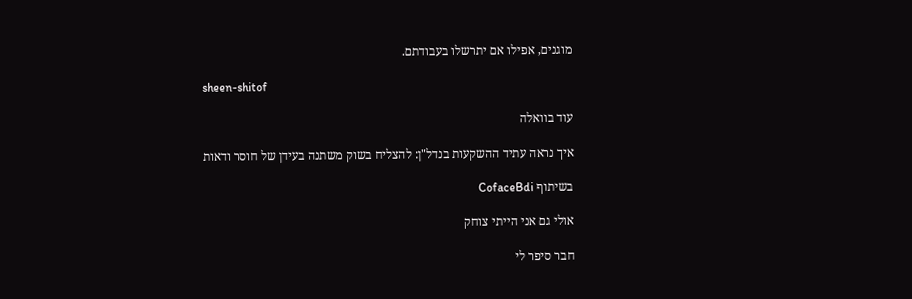מוגנים, אפילו אם יתרשלו בעבודתם.

sheen-shitof

עוד בוואלה

איך נראה עתיד ההשקעות בנדל"ן: להצליח בשוק משתנה בעידן של חוסר ודאות

בשיתוף CofaceBdi

אולי גם אני הייתי צוחק

חבר סיפר לי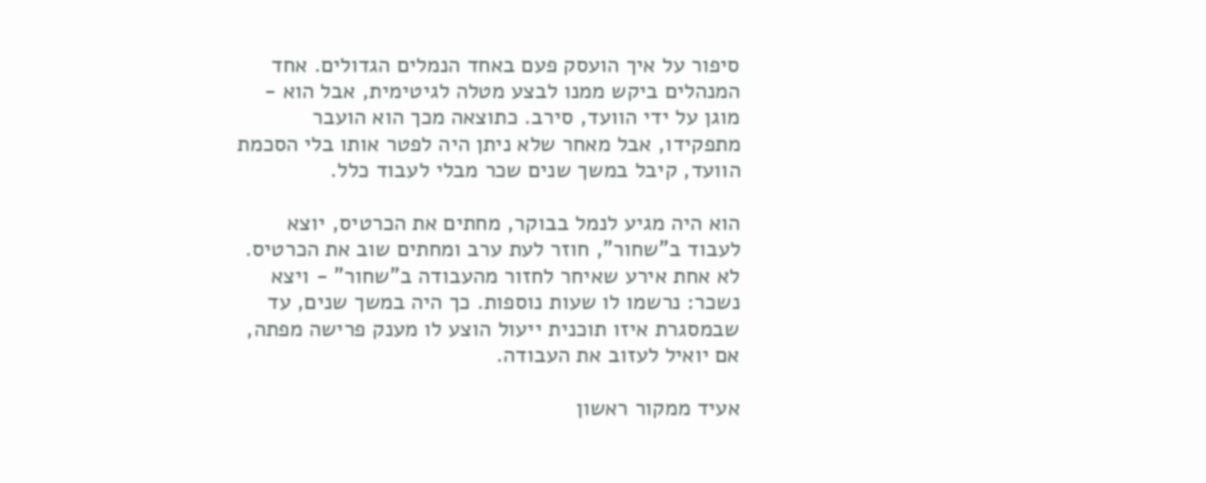סיפור על איך הועסק פעם באחד הנמלים הגדולים. אחד המנהלים ביקש ממנו לבצע מטלה לגיטימית, אבל הוא - מוגן על ידי הוועד, סירב. כתוצאה מכך הוא הועבר מתפקידו, אבל מאחר שלא ניתן היה לפטר אותו בלי הסכמת הוועד, קיבל במשך שנים שכר מבלי לעבוד כלל.

הוא היה מגיע לנמל בבוקר, מחתים את הכרטיס, יוצא לעבוד ב"שחור", חוזר לעת ערב ומחתים שוב את הכרטיס. לא אחת אירע שאיחר לחזור מהעבודה ב"שחור" - ויצא נשכר: נרשמו לו שעות נוספות. כך היה במשך שנים, עד שבמסגרת איזו תוכנית ייעול הוצע לו מענק פרישה מפתה, אם יואיל לעזוב את העבודה.

אעיד ממקור ראשון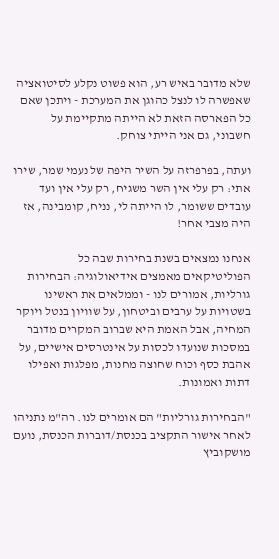שלא מדובר באיש רע, הוא פשוט נקלע לסיטואציה שאפשרה לו לנצל כהוגן את המערכת - ויתכן שאם כל הפארסה הזאת לא הייתה מתקיימת על חשבוני, גם אני הייתי צוחק.

ועתה, בפרפרזה על השיר היפה של נעמי שמר, שירו אתי: רק עלי אין השר משגיח, רק עלי אין ועד עובדים ששומר, לו הייתה לי, נניח, קומבינה, אז היה מצבי אחר!

אנחנו נמצאים בשנת בחירות שבה כל הפוליטיקאים מאמצים אידיאולוגיה: הבחירות גורליות, אמורים לנו - וממלאים את ראשינו בשטויות על ערבים וביטחון, על שוויון בנטל ויוקר המחיה, אבל האמת היא שברוב המקרים מדובר במסכות שנועדו לכסות על אינטרסים אישיים, על אהבת כסף וכוח שחוצה מחנות, מפלגות ואפילו דתות ואמונות.

"הבחירות גורליות" הם אומרים לנו. רה"מ נתניהו לאחר אישור התקציב בכנסת/דוברות הכנסת, נועם מושקוביץ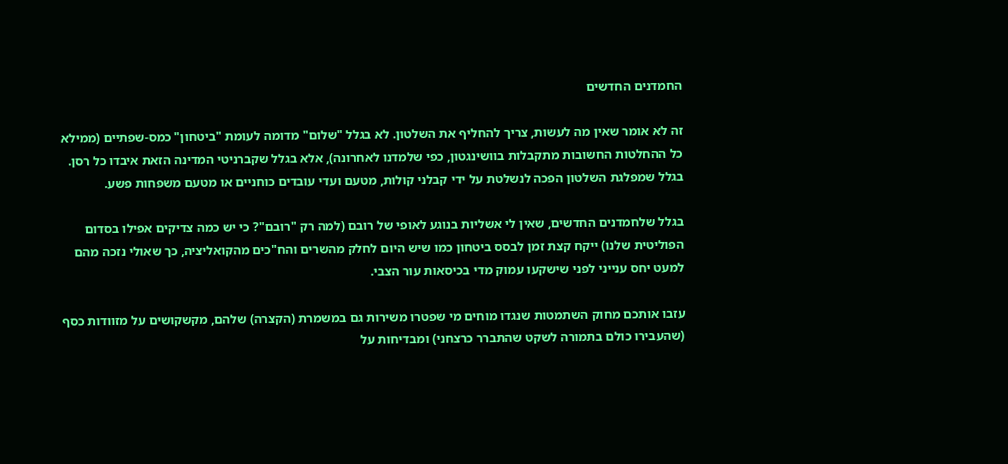החמדנים החדשים

זה לא אומר שאין מה לעשות, צריך להחליף את השלטון. לא בגלל "שלום" מדומה לעומת "ביטחון" כמס-שפתיים (ממילא כל ההחלטות החשובות מתקבלות בוושינגטון, כפי שלמדנו לאחרונה), אלא בגלל שקברניטי המדינה הזאת איבדו כל רסן. בגלל שמפלגת השלטון הפכה לנשלטת על ידי קבלני קולות, מטעם ועדי עובדים כוחניים או מטעם משפחות פשע.

בגלל שלחמדנים החדשים, שאין לי אשליות בנוגע לאופי של רובם (למה רק "רובם"? כי יש כמה צדיקים אפילו בסדום הפוליטית שלנו) ייקח קצת זמן לבסס ביטחון כמו שיש היום לחלק מהשרים והח"כים מהקואליציה, כך שאולי נזכה מהם למעט יחס ענייני לפני שישקעו עמוק מדי בכיסאות עור הצבי.

עזבו אותכם מחוק השתמטות שנגדו מוחים מי שפטרו משירות גם במשמרת (הקצרה) שלהם, מקשקושים על מזוודות כסף (שהעבירו כולם בתמורה לשקט שהתברר כרצחני) ומבדיחות על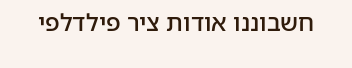חשבוננו אודות ציר פילדלפי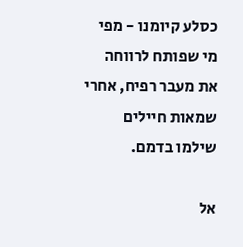כסלע קיומנו - מפי מי שפותח לרווחה את מעבר רפיח, אחרי שמאות חיילים שילמו בדמם.

אל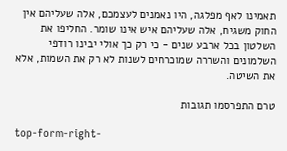תאמינו לאף מפלגה, היו נאמנים לעצמכם, אלה שעליהם אין החוק משגיח, אלה שעליהם איש אינו שומר. החליפו את השלטון בכל ארבע שנים - כי רק כך אולי יבינו רודפי השלמונים והשררה שמוכרחים לשנות לא רק את השמות, אלא את השיטה.

טרם התפרסמו תגובות

top-form-right-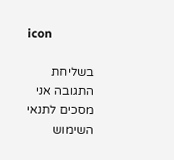icon

בשליחת התגובה אני מסכים לתנאי השימוש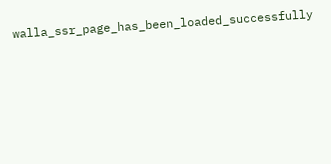walla_ssr_page_has_been_loaded_successfully